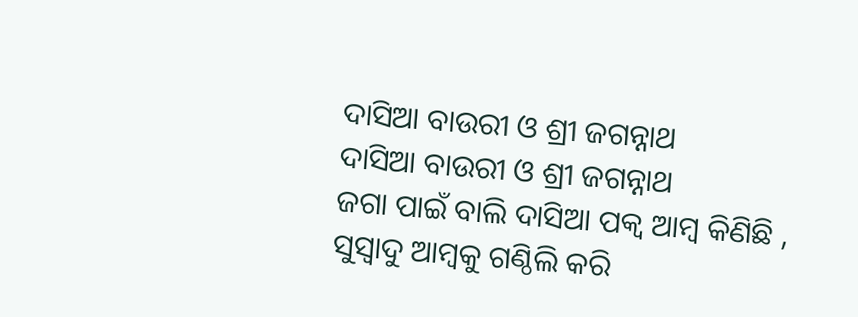ଦାସିଆ ବାଉରୀ ଓ ଶ୍ରୀ ଜଗନ୍ନାଥ
ଦାସିଆ ବାଉରୀ ଓ ଶ୍ରୀ ଜଗନ୍ନାଥ
ଜଗା ପାଇଁ ବାଲି ଦାସିଆ ପକ୍ବ ଆମ୍ବ କିଣିଛି ,
ସୁସ୍ୱାଦୁ ଆମ୍ବକୁ ଗଣ୍ଠିଲି କରି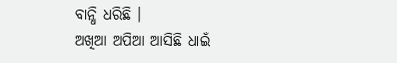ବାନ୍ଧି ଧରିଛି ।
ଅଖିଆ ଅପିଆ ଆସିଛି ଧାଇଁ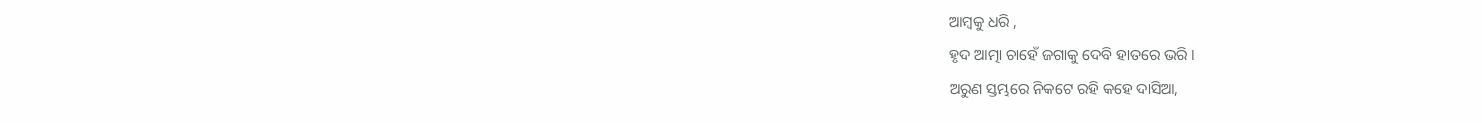ଆମ୍ବକୁ ଧରି ,
ହୃଦ ଆତ୍ମା ଚାହେଁ ଜଗାକୁ ଦେବି ହାତରେ ଭରି ।
ଅରୁଣ ସ୍ତମ୍ଭରେ ନିକଟେ ରହି କହେ ଦାସିଆ,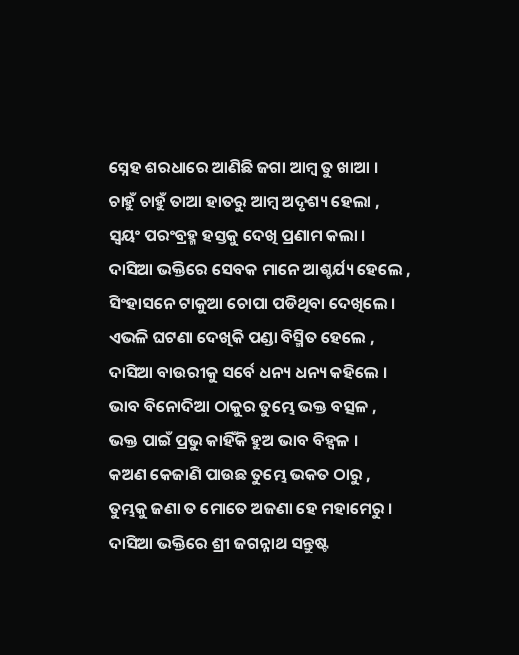ସ୍ନେହ ଶରଧାରେ ଆଣିଛି ଜଗା ଆମ୍ବ ତୁ ଖାଆ ।
ଚାହୁଁ ଚାହୁଁ ତାଆ ହାତରୁ ଆମ୍ବ ଅଦୃଶ୍ୟ ହେଲା ,
ସ୍ଵୟଂ ପରଂବ୍ରହ୍ମ ହସ୍ତକୁ ଦେଖି ପ୍ରଣାମ କଲା ।
ଦାସିଆ ଭକ୍ତିରେ ସେବକ ମାନେ ଆଶ୍ଚର୍ଯ୍ୟ ହେଲେ , ସିଂହାସନେ ଟାକୁଆ ଚୋପା ପଡିଥିବା ଦେଖିଲେ ।
ଏଭଳି ଘଟଣା ଦେଖିକି ପଣ୍ଡା ବିସ୍ମିତ ହେଲେ ,
ଦାସିଆ ବାଉରୀକୁ ସର୍ବେ ଧନ୍ୟ ଧନ୍ୟ କହିଲେ ।
ଭାବ ବିନୋଦିଆ ଠାକୁର ତୁମ୍ଭେ ଭକ୍ତ ବତ୍ସଳ ,
ଭକ୍ତ ପାଇଁ ପ୍ରଭୁ କାହିଁକି ହୁଅ ଭାବ ବିହ୍ୱଳ ।
କଅଣ କେଜାଣି ପାଉଛ ତୁମ୍ଭେ ଭକତ ଠାରୁ ,
ତୁମ୍ଭକୁ ଜଣା ତ ମୋତେ ଅଜଣା ହେ ମହାମେରୁ ।
ଦାସିଆ ଭକ୍ତିରେ ଶ୍ରୀ ଜଗନ୍ନାଥ ସନ୍ତୁଷ୍ଟ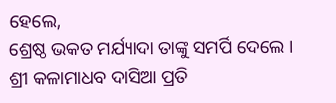ହେଲେ,
ଶ୍ରେଷ୍ଠ ଭକତ ମର୍ଯ୍ୟାଦା ତାଙ୍କୁ ସମର୍ପି ଦେଲେ ।
ଶ୍ରୀ କଳାମାଧବ ଦାସିଆ ପ୍ରତି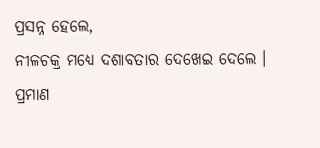ପ୍ରସନ୍ନ ହେଲେ,
ନୀଳଚକ୍ର ମଧ୍ୟେ ଦଶାବତାର ଦେଖେଇ ଦେଲେ ।
ପ୍ରମାଣ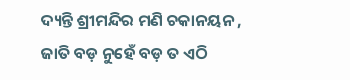ଦ୍ୟନ୍ତି ଶ୍ରୀମନ୍ଦିର ମଣି ଚକାନୟନ ,
ଜାତି ବଡ଼ ନୁହେଁ ବଡ଼ ତ ଏଠି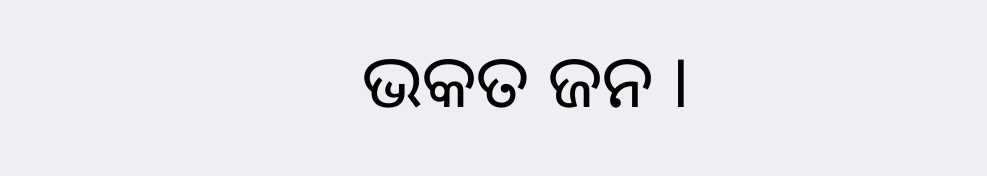ଭକତ ଜନ ।